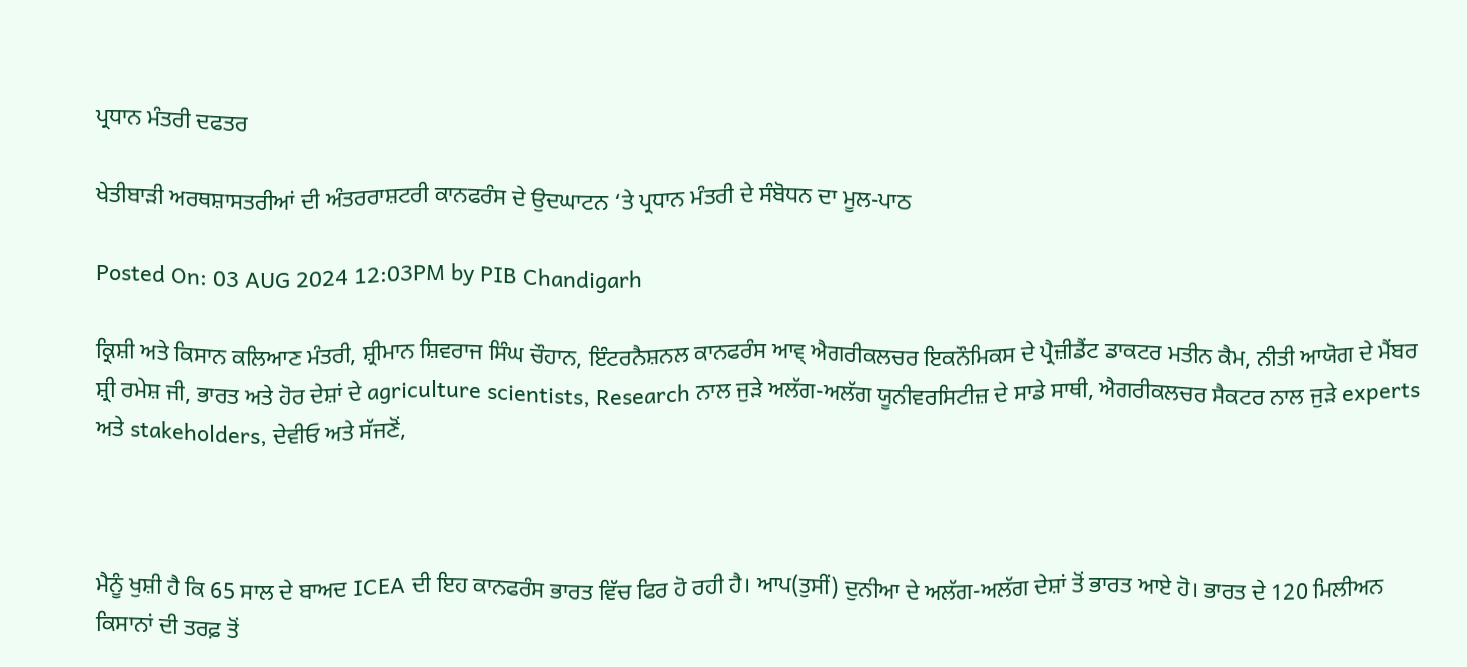ਪ੍ਰਧਾਨ ਮੰਤਰੀ ਦਫਤਰ

ਖੇਤੀਬਾੜੀ ਅਰਥਸ਼ਾਸਤਰੀਆਂ ਦੀ ਅੰਤਰਰਾਸ਼ਟਰੀ ਕਾਨਫਰੰਸ ਦੇ ਉਦਘਾਟਨ ‘ਤੇ ਪ੍ਰਧਾਨ ਮੰਤਰੀ ਦੇ ਸੰਬੋਧਨ ਦਾ ਮੂਲ-ਪਾਠ

Posted On: 03 AUG 2024 12:03PM by PIB Chandigarh

ਕ੍ਰਿਸ਼ੀ ਅਤੇ ਕਿਸਾਨ ਕਲਿਆਣ ਮੰਤਰੀ, ਸ਼੍ਰੀਮਾਨ ਸ਼ਿਵਰਾਜ ਸਿੰਘ ਚੌਹਾਨ, ਇੰਟਰਨੈਸ਼ਨਲ ਕਾਨਫਰੰਸ ਆਵ੍ ਐਗਰੀਕਲਚਰ ਇਕਨੌਮਿਕਸ ਦੇ ਪ੍ਰੈਜ਼ੀਡੈਂਟ ਡਾਕਟਰ ਮਤੀਨ ਕੈਮ, ਨੀਤੀ ਆਯੋਗ ਦੇ ਮੈਂਬਰ ਸ਼੍ਰੀ ਰਮੇਸ਼ ਜੀ, ਭਾਰਤ ਅਤੇ ਹੋਰ ਦੇਸ਼ਾਂ ਦੇ agriculture scientists, Research ਨਾਲ ਜੁੜੇ ਅਲੱਗ-ਅਲੱਗ ਯੂਨੀਵਰਸਿਟੀਜ਼ ਦੇ ਸਾਡੇ ਸਾਥੀ, ਐਗਰੀਕਲਚਰ ਸੈਕਟਰ ਨਾਲ ਜੁੜੇ experts ਅਤੇ stakeholders, ਦੇਵੀਓ ਅਤੇ ਸੱਜਣੋਂ,



ਮੈਨੂੰ ਖੁਸ਼ੀ ਹੈ ਕਿ 65 ਸਾਲ ਦੇ ਬਾਅਦ ICEA ਦੀ ਇਹ ਕਾਨਫਰੰਸ ਭਾਰਤ ਵਿੱਚ ਫਿਰ ਹੋ ਰਹੀ ਹੈ। ਆਪ(ਤੁਸੀਂ) ਦੁਨੀਆ ਦੇ ਅਲੱਗ-ਅਲੱਗ ਦੇਸ਼ਾਂ ਤੋਂ ਭਾਰਤ ਆਏ ਹੋ। ਭਾਰਤ ਦੇ 120 ਮਿਲੀਅਨ ਕਿਸਾਨਾਂ ਦੀ ਤਰਫ਼ ਤੋਂ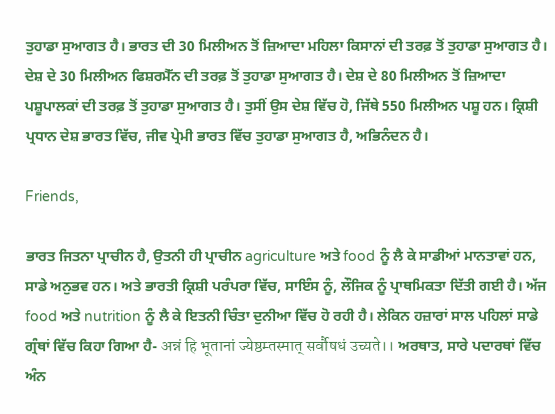ਤੁਹਾਡਾ ਸੁਆਗਤ ਹੈ। ਭਾਰਤ ਦੀ 30 ਮਿਲੀਅਨ ਤੋਂ ਜ਼ਿਆਦਾ ਮਹਿਲਾ ਕਿਸਾਨਾਂ ਦੀ ਤਰਫ਼ ਤੋਂ ਤੁਹਾਡਾ ਸੁਆਗਤ ਹੈ। ਦੇਸ਼ ਦੇ 30 ਮਿਲੀਅਨ ਫਿਸ਼ਰਮੈੱਨ ਦੀ ਤਰਫ਼ ਤੋਂ ਤੁਹਾਡਾ ਸੁਆਗਤ ਹੈ। ਦੇਸ਼ ਦੇ 80 ਮਿਲੀਅਨ ਤੋਂ ਜ਼ਿਆਦਾ ਪਸ਼ੂਪਾਲਕਾਂ ਦੀ ਤਰਫ਼ ਤੋਂ ਤੁਹਾਡਾ ਸੁਆਗਤ ਹੈ। ਤੁਸੀਂ ਉਸ ਦੇਸ਼ ਵਿੱਚ ਹੋ, ਜਿੱਥੇ 550 ਮਿਲੀਅਨ ਪਸ਼ੂ ਹਨ। ਕ੍ਰਿਸ਼ੀ ਪ੍ਰਧਾਨ ਦੇਸ਼ ਭਾਰਤ ਵਿੱਚ, ਜੀਵ ਪ੍ਰੇਮੀ ਭਾਰਤ ਵਿੱਚ ਤੁਹਾਡਾ ਸੁਆਗਤ ਹੈ, ਅਭਿਨੰਦਨ ਹੈ।

Friends,

ਭਾਰਤ ਜਿਤਨਾ ਪ੍ਰਾਚੀਨ ਹੈ, ਉਤਨੀ ਹੀ ਪ੍ਰਾਚੀਨ agriculture ਅਤੇ food ਨੂੰ ਲੈ ਕੇ ਸਾਡੀਆਂ ਮਾਨਤਾਵਾਂ ਹਨ, ਸਾਡੇ ਅਨੁਭਵ ਹਨ। ਅਤੇ ਭਾਰਤੀ ਕ੍ਰਿਸ਼ੀ ਪਰੰਪਰਾ ਵਿੱਚ, ਸਾਇੰਸ ਨੂੰ, ਲੌਜਿਕ ਨੂੰ ਪ੍ਰਾਥਮਿਕਤਾ ਦਿੱਤੀ ਗਈ ਹੈ। ਅੱਜ food ਅਤੇ nutrition ਨੂੰ ਲੈ ਕੇ ਇਤਨੀ ਚਿੰਤਾ ਦੁਨੀਆ ਵਿੱਚ ਹੋ ਰਹੀ ਹੈ। ਲੇਕਿਨ ਹਜ਼ਾਰਾਂ ਸਾਲ ਪਹਿਲਾਂ ਸਾਡੇ ਗ੍ਰੰਥਾਂ ਵਿੱਚ ਕਿਹਾ ਗਿਆ ਹੈ- अन्नं हि भूतानां ज्येष्ठम्तस्मात् सर्वौषधं उच्यते।। ਅਰਥਾਤ, ਸਾਰੇ ਪਦਾਰਥਾਂ ਵਿੱਚ ਅੰਨ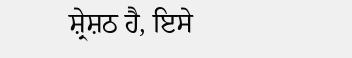ਸ਼੍ਰੇਸ਼ਠ ਹੈ, ਇਸੇ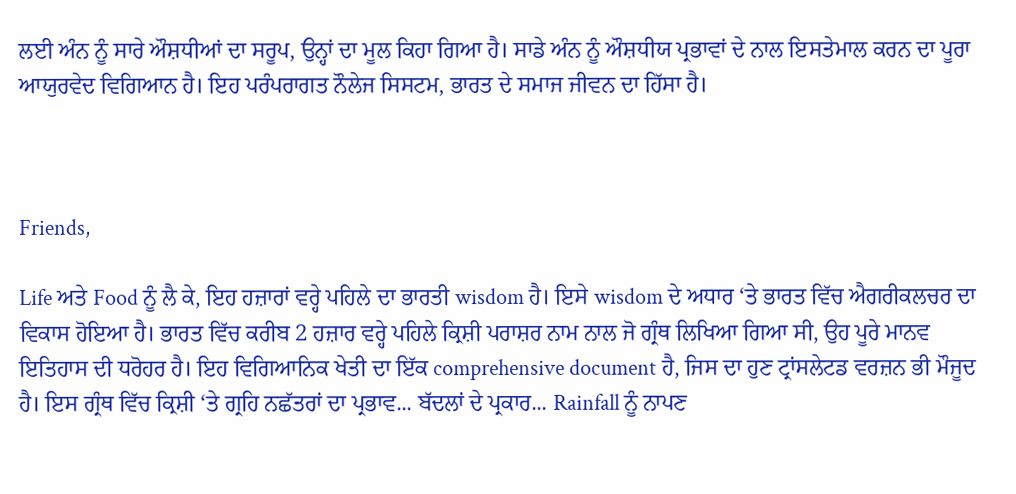ਲਈ ਅੰਨ ਨੂੰ ਸਾਰੇ ਔਸ਼ਧੀਆਂ ਦਾ ਸਰੂਪ, ਉਨ੍ਹਾਂ ਦਾ ਮੂਲ ਕਿਹਾ ਗਿਆ ਹੈ। ਸਾਡੇ ਅੰਨ ਨੂੰ ਔਸ਼ਧੀਯ ਪ੍ਰਭਾਵਾਂ ਦੇ ਨਾਲ ਇਸਤੇਮਾਲ ਕਰਨ ਦਾ ਪੂਰਾ ਆਯੁਰਵੇਦ ਵਿਗਿਆਨ ਹੈ। ਇਹ ਪਰੰਪਰਾਗਤ ਨੌਲੇਜ ਸਿਸਟਮ, ਭਾਰਤ ਦੇ ਸਮਾਜ ਜੀਵਨ ਦਾ ਹਿੱਸਾ ਹੈ।



Friends,

Life ਅਤੇ Food ਨੂੰ ਲੈ ਕੇ, ਇਹ ਹਜ਼ਾਰਾਂ ਵਰ੍ਹੇ ਪਹਿਲੇ ਦਾ ਭਾਰਤੀ wisdom ਹੈ। ਇਸੇ wisdom ਦੇ ਅਧਾਰ ‘ਤੇ ਭਾਰਤ ਵਿੱਚ ਐਗਰੀਕਲਚਰ ਦਾ ਵਿਕਾਸ ਹੋਇਆ ਹੈ। ਭਾਰਤ ਵਿੱਚ ਕਰੀਬ 2 ਹਜ਼ਾਰ ਵਰ੍ਹੇ ਪਹਿਲੇ ਕ੍ਰਿਸ਼ੀ ਪਰਾਸ਼ਰ ਨਾਮ ਨਾਲ ਜੋ ਗ੍ਰੰਥ ਲਿਖਿਆ ਗਿਆ ਸੀ, ਉਹ ਪੂਰੇ ਮਾਨਵ ਇਤਿਹਾਸ ਦੀ ਧਰੋਹਰ ਹੈ। ਇਹ ਵਿਗਿਆਨਿਕ ਖੇਤੀ ਦਾ ਇੱਕ comprehensive document ਹੈ, ਜਿਸ ਦਾ ਹੁਣ ਟ੍ਰਾਂਸਲੇਟਡ ਵਰਜ਼ਨ ਭੀ ਮੌਜੂਦ ਹੈ। ਇਸ ਗ੍ਰੰਥ ਵਿੱਚ ਕ੍ਰਿਸ਼ੀ ‘ਤੇ ਗ੍ਰਹਿ ਨਛੱਤਰਾਂ ਦਾ ਪ੍ਰਭਾਵ... ਬੱਦਲਾਂ ਦੇ ਪ੍ਰਕਾਰ... Rainfall ਨੂੰ ਨਾਪਣ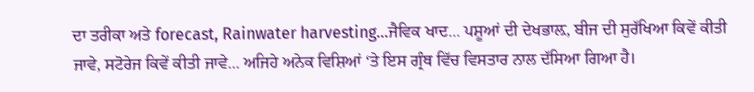ਦਾ ਤਰੀਕਾ ਅਤੇ forecast, Rainwater harvesting…ਜੈਵਿਕ ਖਾਦ... ਪਸ਼ੂਆਂ ਦੀ ਦੇਖਭਾਲ਼, ਬੀਜ ਦੀ ਸੁਰੱਖਿਆ ਕਿਵੇਂ ਕੀਤੀ ਜਾਵੇ, ਸਟੋਰੇਜ ਕਿਵੇਂ ਕੀਤੀ ਜਾਵੇ... ਅਜਿਹੇ ਅਨੇਕ ਵਿਸ਼ਿਆਂ ‘ਤੇ ਇਸ ਗ੍ਰੰਥ ਵਿੱਚ ਵਿਸਤਾਰ ਨਾਲ ਦੱਸਿਆ ਗਿਆ ਹੈ।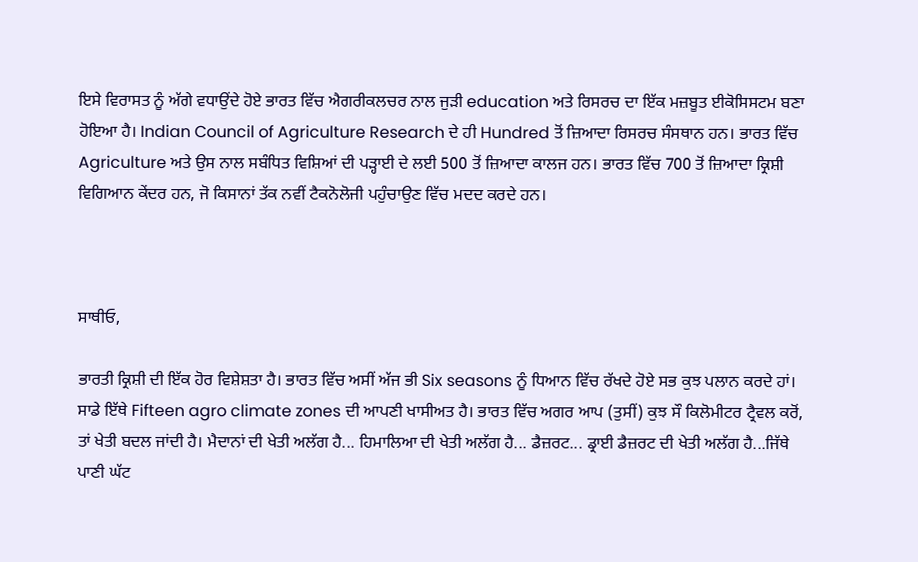ਇਸੇ ਵਿਰਾਸਤ ਨੂੰ ਅੱਗੇ ਵਧਾਉਂਦੇ ਹੋਏ ਭਾਰਤ ਵਿੱਚ ਐਗਰੀਕਲਚਰ ਨਾਲ ਜੁੜੀ education ਅਤੇ ਰਿਸਰਚ ਦਾ ਇੱਕ ਮਜ਼ਬੂਤ ਈਕੋਸਿਸਟਮ ਬਣਾ ਹੋਇਆ ਹੈ। Indian Council of Agriculture Research ਦੇ ਹੀ Hundred ਤੋਂ ਜ਼ਿਆਦਾ ਰਿਸਰਚ ਸੰਸਥਾਨ ਹਨ। ਭਾਰਤ ਵਿੱਚ Agriculture ਅਤੇ ਉਸ ਨਾਲ ਸਬੰਧਿਤ ਵਿਸ਼ਿਆਂ ਦੀ ਪੜ੍ਹਾਈ ਦੇ ਲਈ 500 ਤੋਂ ਜ਼ਿਆਦਾ ਕਾਲਜ ਹਨ। ਭਾਰਤ ਵਿੱਚ 700 ਤੋਂ ਜ਼ਿਆਦਾ ਕ੍ਰਿਸ਼ੀ ਵਿਗਿਆਨ ਕੇਂਦਰ ਹਨ, ਜੋ ਕਿਸਾਨਾਂ ਤੱਕ ਨਵੀਂ ਟੈਕਨੋਲੋਜੀ ਪਹੁੰਚਾਉਣ ਵਿੱਚ ਮਦਦ ਕਰਦੇ ਹਨ।



ਸਾਥੀਓ,

ਭਾਰਤੀ ਕ੍ਰਿਸ਼ੀ ਦੀ ਇੱਕ ਹੋਰ ਵਿਸ਼ੇਸ਼ਤਾ ਹੈ। ਭਾਰਤ ਵਿੱਚ ਅਸੀਂ ਅੱਜ ਭੀ Six seasons ਨੂੰ ਧਿਆਨ ਵਿੱਚ ਰੱਖਦੇ ਹੋਏ ਸਭ ਕੁਝ ਪਲਾਨ ਕਰਦੇ ਹਾਂ। ਸਾਡੇ ਇੱਥੇ Fifteen agro climate zones ਦੀ ਆਪਣੀ ਖਾਸੀਅਤ ਹੈ। ਭਾਰਤ ਵਿੱਚ ਅਗਰ ਆਪ (ਤੁਸੀਂ) ਕੁਝ ਸੌ ਕਿਲੋਮੀਟਰ ਟ੍ਰੈਵਲ ਕਰੋਂ, ਤਾਂ ਖੇਤੀ ਬਦਲ ਜਾਂਦੀ ਹੈ। ਮੈਦਾਨਾਂ ਦੀ ਖੇਤੀ ਅਲੱਗ ਹੈ... ਹਿਮਾਲਿਆ ਦੀ ਖੇਤੀ ਅਲੱਗ ਹੈ... ਡੈਜ਼ਰਟ... ਡ੍ਰਾਈ ਡੈਜ਼ਰਟ ਦੀ ਖੇਤੀ ਅਲੱਗ ਹੈ...ਜਿੱਥੇ ਪਾਣੀ ਘੱਟ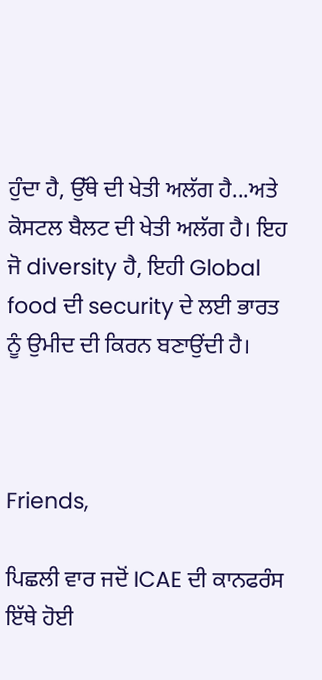ਹੁੰਦਾ ਹੈ, ਉੱਥੇ ਦੀ ਖੇਤੀ ਅਲੱਗ ਹੈ...ਅਤੇ ਕੋਸਟਲ ਬੈਲਟ ਦੀ ਖੇਤੀ ਅਲੱਗ ਹੈ। ਇਹ ਜੋ diversity ਹੈ, ਇਹੀ Global food ਦੀ security ਦੇ ਲਈ ਭਾਰਤ ਨੂੰ ਉਮੀਦ ਦੀ ਕਿਰਨ ਬਣਾਉਂਦੀ ਹੈ।



Friends,

ਪਿਛਲੀ ਵਾਰ ਜਦੋਂ ICAE ਦੀ ਕਾਨਫਰੰਸ ਇੱਥੇ ਹੋਈ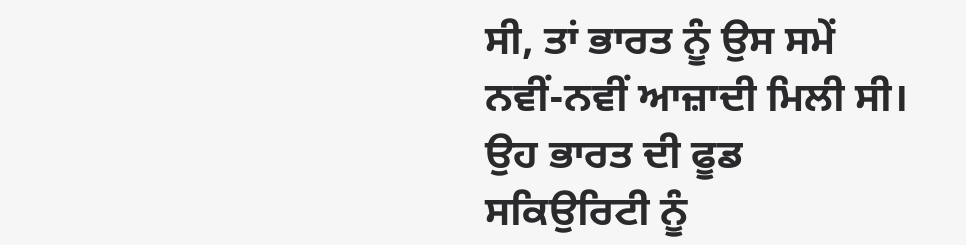ਸੀ, ਤਾਂ ਭਾਰਤ ਨੂੰ ਉਸ ਸਮੇਂ ਨਵੀਂ-ਨਵੀਂ ਆਜ਼ਾਦੀ ਮਿਲੀ ਸੀ। ਉਹ ਭਾਰਤ ਦੀ ਫੂਡ ਸਕਿਉਰਿਟੀ ਨੂੰ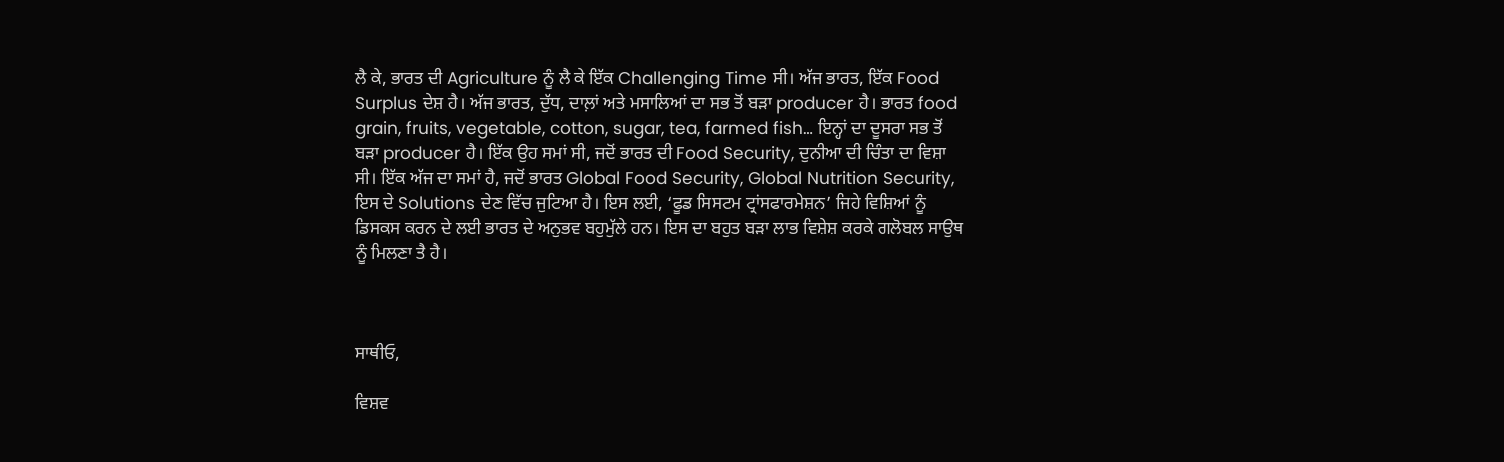ਲੈ ਕੇ, ਭਾਰਤ ਦੀ Agriculture ਨੂੰ ਲੈ ਕੇ ਇੱਕ Challenging Time ਸੀ। ਅੱਜ ਭਾਰਤ, ਇੱਕ Food Surplus ਦੇਸ਼ ਹੈ। ਅੱਜ ਭਾਰਤ, ਦੁੱਧ, ਦਾਲ਼ਾਂ ਅਤੇ ਮਸਾਲਿਆਂ ਦਾ ਸਭ ਤੋਂ ਬੜਾ producer ਹੈ। ਭਾਰਤ food grain, fruits, vegetable, cotton, sugar, tea, farmed fish… ਇਨ੍ਹਾਂ ਦਾ ਦੂਸਰਾ ਸਭ ਤੋਂ ਬੜਾ producer ਹੈ। ਇੱਕ ਉਹ ਸਮਾਂ ਸੀ, ਜਦੋਂ ਭਾਰਤ ਦੀ Food Security, ਦੁਨੀਆ ਦੀ ਚਿੰਤਾ ਦਾ ਵਿਸ਼ਾ ਸੀ। ਇੱਕ ਅੱਜ ਦਾ ਸਮਾਂ ਹੈ, ਜਦੋਂ ਭਾਰਤ Global Food Security, Global Nutrition Security, ਇਸ ਦੇ Solutions ਦੇਣ ਵਿੱਚ ਜੁਟਿਆ ਹੈ। ਇਸ ਲਈ, ‘ਫੂਡ ਸਿਸਟਮ ਟ੍ਰਾਂਸਫਾਰਮੇਸ਼ਨ’ ਜਿਹੇ ਵਿਸ਼ਿਆਂ ਨੂੰ ਡਿਸਕਸ ਕਰਨ ਦੇ ਲਈ ਭਾਰਤ ਦੇ ਅਨੁਭਵ ਬਹੁਮੁੱਲੇ ਹਨ। ਇਸ ਦਾ ਬਹੁਤ ਬੜਾ ਲਾਭ ਵਿਸ਼ੇਸ਼ ਕਰਕੇ ਗਲੋਬਲ ਸਾਉਥ ਨੂੰ ਮਿਲਣਾ ਤੈ ਹੈ।



ਸਾਥੀਓ,

ਵਿਸ਼ਵ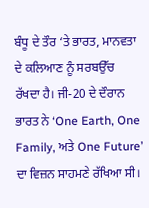ਬੰਧੂ ਦੇ ਤੌਰ ‘ਤੇ ਭਾਰਤ, ਮਾਨਵਤਾ ਦੇ ਕਲਿਆਣ ਨੂੰ ਸਰਬਉੱਚ ਰੱਖਦਾ ਹੈ। ਜੀ-20 ਦੇ ਦੌਰਾਨ ਭਾਰਤ ਨੇ ‘One Earth, One Family, ਅਤੇ One Future’ ਦਾ ਵਿਜ਼ਨ ਸਾਹਮਣੇ ਰੱਖਿਆ ਸੀ।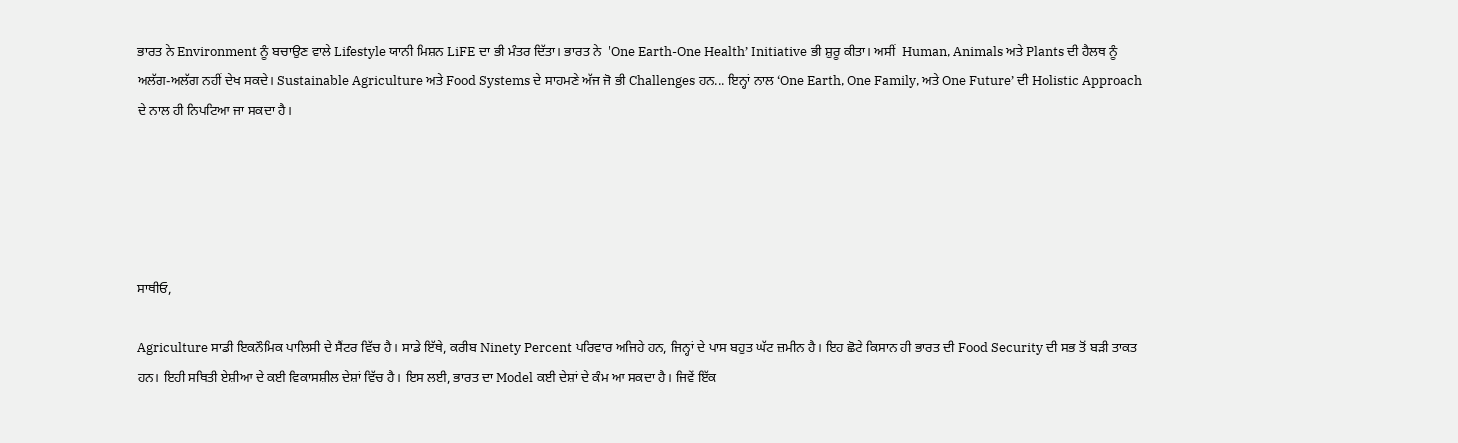ਭਾਰਤ ਨੇ Environment ਨੂੰ ਬਚਾਉਣ ਵਾਲੇ Lifestyle ਯਾਨੀ ਮਿਸ਼ਨ LiFE ਦਾ ਭੀ ਮੰਤਰ ਦਿੱਤਾ। ਭਾਰਤ ਨੇ  'One Earth-One Health’ Initiative ਭੀ ਸ਼ੁਰੂ ਕੀਤਾ। ਅਸੀਂ  Human, Animals ਅਤੇ Plants ਦੀ ਹੈਲਥ ਨੂੰ ਅਲੱਗ-ਅਲੱਗ ਨਹੀਂ ਦੇਖ ਸਕਦੇ। Sustainable Agriculture ਅਤੇ Food Systems ਦੇ ਸਾਹਮਣੇ ਅੱਜ ਜੋ ਭੀ Challenges ਹਨ... ਇਨ੍ਹਾਂ ਨਾਲ ‘One Earth, One Family, ਅਤੇ One Future’ ਦੀ Holistic Approach ਦੇ ਨਾਲ ਹੀ ਨਿਪਟਿਆ ਜਾ ਸਕਦਾ ਹੈ।





ਸਾਥੀਓ,

Agriculture ਸਾਡੀ ਇਕਨੌਮਿਕ ਪਾਲਿਸੀ ਦੇ ਸੈਂਟਰ ਵਿੱਚ ਹੈ। ਸਾਡੇ ਇੱਥੇ, ਕਰੀਬ Ninety Percent ਪਰਿਵਾਰ ਅਜਿਹੇ ਹਨ, ਜਿਨ੍ਹਾਂ ਦੇ ਪਾਸ ਬਹੁਤ ਘੱਟ ਜ਼ਮੀਨ ਹੈ। ਇਹ ਛੋਟੇ ਕਿਸਾਨ ਹੀ ਭਾਰਤ ਦੀ Food Security ਦੀ ਸਭ ਤੋਂ ਬੜੀ ਤਾਕਤ ਹਨ। ਇਹੀ ਸਥਿਤੀ ਏਸ਼ੀਆ ਦੇ ਕਈ ਵਿਕਾਸਸ਼ੀਲ ਦੇਸ਼ਾਂ ਵਿੱਚ ਹੈ। ਇਸ ਲਈ, ਭਾਰਤ ਦਾ Model ਕਈ ਦੇਸ਼ਾਂ ਦੇ ਕੰਮ ਆ ਸਕਦਾ ਹੈ। ਜਿਵੇਂ ਇੱਕ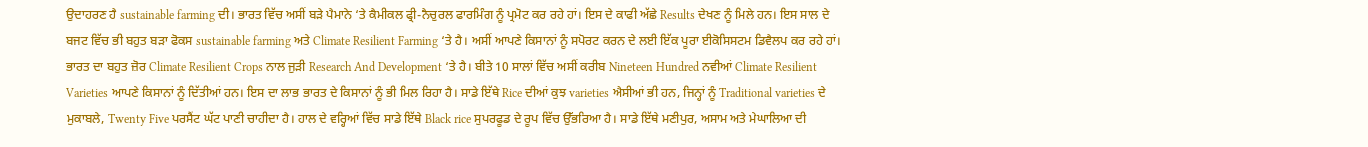ਉਦਾਹਰਣ ਹੈ sustainable farming ਦੀ। ਭਾਰਤ ਵਿੱਚ ਅਸੀਂ ਬੜੇ ਪੈਮਾਨੇ ‘ਤੇ ਕੈਮੀਕਲ ਫ੍ਰੀ-ਨੈਚੁਰਲ ਫਾਰਮਿੰਗ ਨੂੰ ਪ੍ਰਮੋਟ ਕਰ ਰਹੇ ਹਾਂ। ਇਸ ਦੇ ਕਾਫੀ ਅੱਛੇ Results ਦੇਖਣ ਨੂੰ ਮਿਲੇ ਹਨ। ਇਸ ਸਾਲ ਦੇ ਬਜਟ ਵਿੱਚ ਭੀ ਬਹੁਤ ਬੜਾ ਫੋਕਸ sustainable farming ਅਤੇ Climate Resilient Farming ‘ਤੇ ਹੈ। ਅਸੀਂ ਆਪਣੇ ਕਿਸਾਨਾਂ ਨੂੰ ਸਪੋਰਟ ਕਰਨ ਦੇ ਲਈ ਇੱਕ ਪੂਰਾ ਈਕੋਸਿਸਟਮ ਡਿਵੈਲਪ ਕਰ ਰਹੇ ਹਾਂ। ਭਾਰਤ ਦਾ ਬਹੁਤ ਜ਼ੋਰ Climate Resilient Crops ਨਾਲ ਜੁੜੀ Research And Development ‘ਤੇ ਹੈ। ਬੀਤੇ 10 ਸਾਲਾਂ ਵਿੱਚ ਅਸੀਂ ਕਰੀਬ Nineteen Hundred ਨਵੀਆਂ Climate Resilient Varieties ਆਪਣੇ ਕਿਸਾਨਾਂ ਨੂੰ ਦਿੱਤੀਆਂ ਹਨ। ਇਸ ਦਾ ਲਾਭ ਭਾਰਤ ਦੇ ਕਿਸਾਨਾਂ ਨੂੰ ਭੀ ਮਿਲ ਰਿਹਾ ਹੈ। ਸਾਡੇ ਇੱਥੇ Rice ਦੀਆਂ ਕੁਝ varieties ਐਸੀਆਂ ਭੀ ਹਨ, ਜਿਨ੍ਹਾਂ ਨੂੰ Traditional varieties ਦੇ ਮੁਕਾਬਲੇ, Twenty Five ਪਰਸੈਂਟ ਘੱਟ ਪਾਣੀ ਚਾਹੀਦਾ ਹੈ। ਹਾਲ ਦੇ ਵਰ੍ਹਿਆਂ ਵਿੱਚ ਸਾਡੇ ਇੱਥੇ Black rice ਸੁਪਰਫੂਡ ਦੇ ਰੂਪ ਵਿੱਚ ਉੱਭਰਿਆ ਹੈ। ਸਾਡੇ ਇੱਥੇ ਮਣੀਪੁਰ, ਅਸਾਮ ਅਤੇ ਮੇਘਾਲਿਆ ਦੀ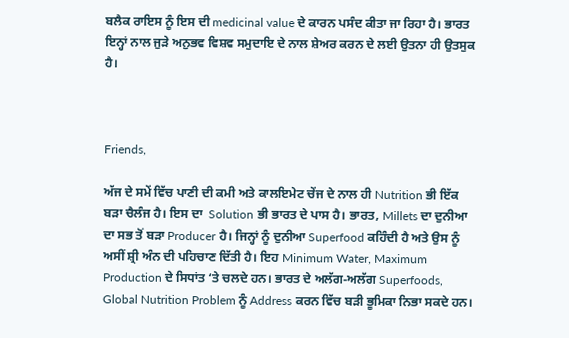ਬਲੈਕ ਰਾਇਸ ਨੂੰ ਇਸ ਦੀ medicinal value ਦੇ ਕਾਰਨ ਪਸੰਦ ਕੀਤਾ ਜਾ ਰਿਹਾ ਹੈ। ਭਾਰਤ ਇਨ੍ਹਾਂ ਨਾਲ ਜੁੜੇ ਅਨੁਭਵ ਵਿਸ਼ਵ ਸਮੁਦਾਇ ਦੇ ਨਾਲ ਸ਼ੇਅਰ ਕਰਨ ਦੇ ਲਈ ਉਤਨਾ ਹੀ ਉਤਸੁਕ ਹੈ।



Friends,

ਅੱਜ ਦੇ ਸਮੇਂ ਵਿੱਚ ਪਾਣੀ ਦੀ ਕਮੀ ਅਤੇ ਕਾਲਇਮੇਟ ਚੇਂਜ ਦੇ ਨਾਲ ਹੀ Nutrition ਭੀ ਇੱਕ ਬੜਾ ਚੈਲੰਜ ਹੈ। ਇਸ ਦਾ  Solution ਭੀ ਭਾਰਤ ਦੇ ਪਾਸ ਹੈ। ਭਾਰਤ, Millets ਦਾ ਦੁਨੀਆ ਦਾ ਸਭ ਤੋਂ ਬੜਾ Producer ਹੈ। ਜਿਨ੍ਹਾਂ ਨੂੰ ਦੁਨੀਆ Superfood ਕਹਿੰਦੀ ਹੈ ਅਤੇ ਉਸ ਨੂੰ ਅਸੀਂ ਸ਼੍ਰੀ ਅੰਨ ਦੀ ਪਹਿਚਾਣ ਦਿੱਤੀ ਹੈ। ਇਹ Minimum Water, Maximum Production ਦੇ ਸਿਧਾਂਤ ‘ਤੇ ਚਲਦੇ ਹਨ। ਭਾਰਤ ਦੇ ਅਲੱਗ-ਅਲੱਗ Superfoods, Global Nutrition Problem ਨੂੰ Address ਕਰਨ ਵਿੱਚ ਬੜੀ ਭੂਮਿਕਾ ਨਿਭਾ ਸਕਦੇ ਹਨ।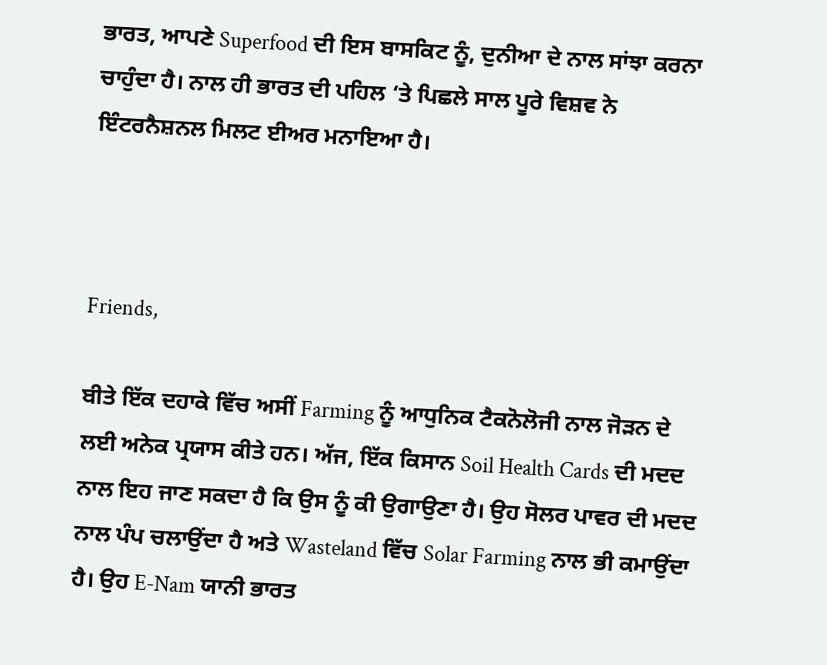ਭਾਰਤ, ਆਪਣੇ Superfood ਦੀ ਇਸ ਬਾਸਕਿਟ ਨੂੰ, ਦੁਨੀਆ ਦੇ ਨਾਲ ਸਾਂਝਾ ਕਰਨਾ ਚਾਹੁੰਦਾ ਹੈ। ਨਾਲ ਹੀ ਭਾਰਤ ਦੀ ਪਹਿਲ ‘ਤੇ ਪਿਛਲੇ ਸਾਲ ਪੂਰੇ ਵਿਸ਼ਵ ਨੇ ਇੰਟਰਨੈਸ਼ਨਲ ਮਿਲਟ ਈਅਰ ਮਨਾਇਆ ਹੈ।



Friends,

ਬੀਤੇ ਇੱਕ ਦਹਾਕੇ ਵਿੱਚ ਅਸੀਂ Farming ਨੂੰ ਆਧੁਨਿਕ ਟੈਕਨੋਲੋਜੀ ਨਾਲ ਜੋੜਨ ਦੇ ਲਈ ਅਨੇਕ ਪ੍ਰਯਾਸ ਕੀਤੇ ਹਨ। ਅੱਜ, ਇੱਕ ਕਿਸਾਨ Soil Health Cards ਦੀ ਮਦਦ ਨਾਲ ਇਹ ਜਾਣ ਸਕਦਾ ਹੈ ਕਿ ਉਸ ਨੂੰ ਕੀ ਉਗਾਉਣਾ ਹੈ। ਉਹ ਸੋਲਰ ਪਾਵਰ ਦੀ ਮਦਦ ਨਾਲ ਪੰਪ ਚਲਾਉਂਦਾ ਹੈ ਅਤੇ Wasteland ਵਿੱਚ Solar Farming ਨਾਲ ਭੀ ਕਮਾਉਂਦਾ ਹੈ। ਉਹ E-Nam ਯਾਨੀ ਭਾਰਤ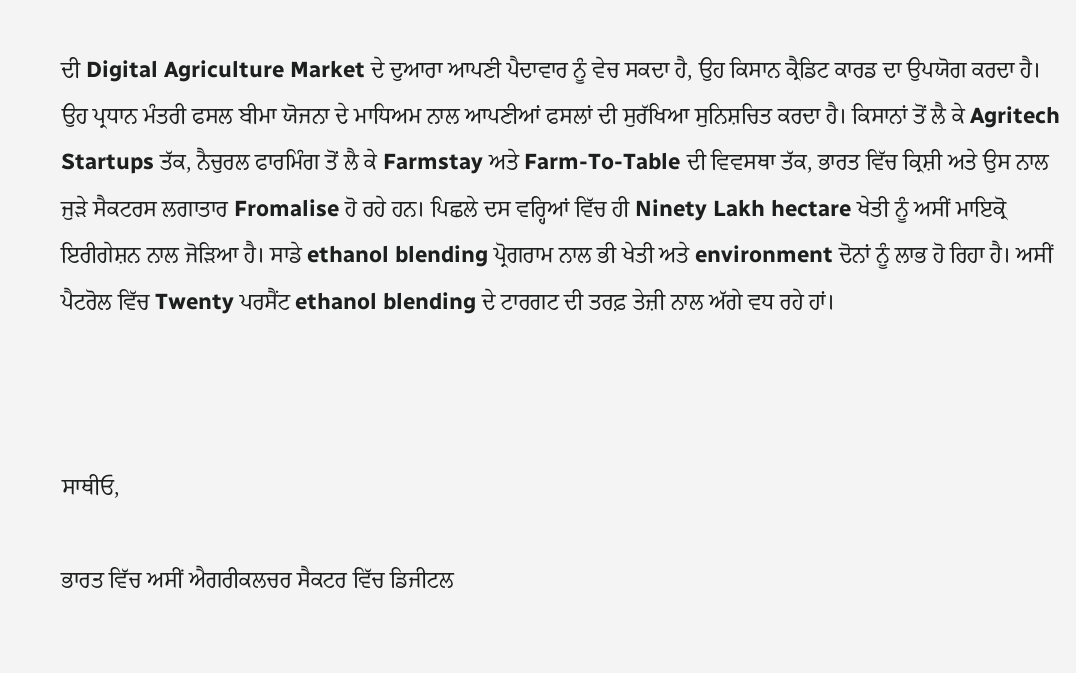ਦੀ Digital Agriculture Market ਦੇ ਦੁਆਰਾ ਆਪਣੀ ਪੈਦਾਵਾਰ ਨੂੰ ਵੇਚ ਸਕਦਾ ਹੈ, ਉਹ ਕਿਸਾਨ ਕ੍ਰੈਡਿਟ ਕਾਰਡ ਦਾ ਉਪਯੋਗ ਕਰਦਾ ਹੈ। ਉਹ ਪ੍ਰਧਾਨ ਮੰਤਰੀ ਫਸਲ ਬੀਮਾ ਯੋਜਨਾ ਦੇ ਮਾਧਿਅਮ ਨਾਲ ਆਪਣੀਆਂ ਫਸਲਾਂ ਦੀ ਸੁਰੱਖਿਆ ਸੁਨਿਸ਼ਚਿਤ ਕਰਦਾ ਹੈ। ਕਿਸਾਨਾਂ ਤੋਂ ਲੈ ਕੇ Agritech Startups ਤੱਕ, ਨੈਚੁਰਲ ਫਾਰਮਿੰਗ ਤੋਂ ਲੈ ਕੇ Farmstay ਅਤੇ Farm-To-Table ਦੀ ਵਿਵਸਥਾ ਤੱਕ, ਭਾਰਤ ਵਿੱਚ ਕ੍ਰਿਸ਼ੀ ਅਤੇ ਉਸ ਨਾਲ ਜੁੜੇ ਸੈਕਟਰਸ ਲਗਾਤਾਰ Fromalise ਹੋ ਰਹੇ ਹਨ। ਪਿਛਲੇ ਦਸ ਵਰ੍ਹਿਆਂ ਵਿੱਚ ਹੀ Ninety Lakh hectare ਖੇਤੀ ਨੂੰ ਅਸੀਂ ਮਾਇਕ੍ਰੋ ਇਰੀਗੇਸ਼ਨ ਨਾਲ ਜੋੜਿਆ ਹੈ। ਸਾਡੇ ethanol blending ਪ੍ਰੋਗਰਾਮ ਨਾਲ ਭੀ ਖੇਤੀ ਅਤੇ environment ਦੋਨਾਂ ਨੂੰ ਲਾਭ ਹੋ ਰਿਹਾ ਹੈ। ਅਸੀਂ ਪੈਟਰੋਲ ਵਿੱਚ Twenty ਪਰਸੈਂਟ ethanol blending ਦੇ ਟਾਰਗਟ ਦੀ ਤਰਫ਼ ਤੇਜ਼ੀ ਨਾਲ ਅੱਗੇ ਵਧ ਰਹੇ ਹਾਂ।



ਸਾਥੀਓ,

ਭਾਰਤ ਵਿੱਚ ਅਸੀਂ ਐਗਰੀਕਲਚਰ ਸੈਕਟਰ ਵਿੱਚ ਡਿਜੀਟਲ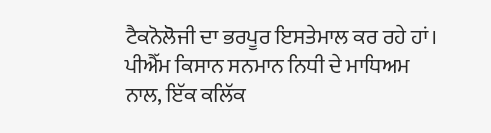ਟੈਕਨੋਲੋਜੀ ਦਾ ਭਰਪੂਰ ਇਸਤੇਮਾਲ ਕਰ ਰਹੇ ਹਾਂ। ਪੀਐੱਮ ਕਿਸਾਨ ਸਨਮਾਨ ਨਿਧੀ ਦੇ ਮਾਧਿਅਮ ਨਾਲ, ਇੱਕ ਕਲਿੱਕ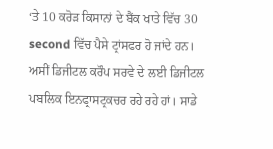‘ਤੇ 10 ਕਰੋੜ ਕਿਸਾਨਾਂ ਦੇ ਬੈਂਕ ਖਾਤੇ ਵਿੱਚ 30 second ਵਿੱਚ ਪੈਸੇ ਟ੍ਰਾਂਸਫਰ ਹੋ ਜਾਂਦੇ ਹਨ। ਅਸੀਂ ਡਿਜੀਟਲ ਕਰੌਪ ਸਰਵੇ ਦੇ ਲਈ ਡਿਜੀਟਲ ਪਬਲਿਕ ਇਨਫ੍ਰਾਸਟ੍ਰਕਚਰ ਰਹੇ ਰਹੇ ਹਾਂ। ਸਾਡੇ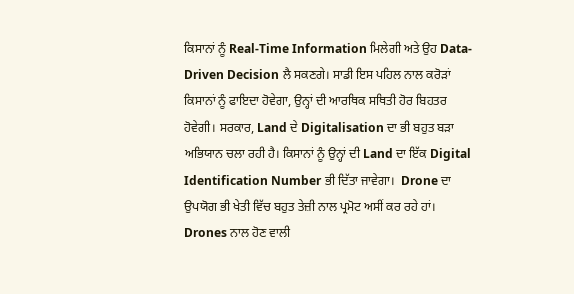ਕਿਸਾਨਾਂ ਨੂੰ Real-Time Information ਮਿਲੇਗੀ ਅਤੇ ਉਹ Data-Driven Decision ਲੈ ਸਕਣਗੇ। ਸਾਡੀ ਇਸ ਪਹਿਲ ਨਾਲ ਕਰੋੜਾਂ ਕਿਸਾਨਾਂ ਨੂੰ ਫਾਇਦਾ ਹੋਵੇਗਾ, ਉਨ੍ਹਾਂ ਦੀ ਆਰਥਿਕ ਸਥਿਤੀ ਹੋਰ ਬਿਹਤਰ ਹੋਵੇਗੀ। ਸਰਕਾਰ, Land ਦੇ Digitalisation ਦਾ ਭੀ ਬਹੁਤ ਬੜਾ ਅਭਿਯਾਨ ਚਲਾ ਰਹੀ ਹੈ। ਕਿਸਾਨਾਂ ਨੂੰ ਉਨ੍ਹਾਂ ਦੀ Land ਦਾ ਇੱਕ Digital Identification Number ਭੀ ਦਿੱਤਾ ਜਾਵੇਗਾ।  Drone ਦਾ ਉਪਯੋਗ ਭੀ ਖੇਤੀ ਵਿੱਚ ਬਹੁਤ ਤੇਜ਼ੀ ਨਾਲ ਪ੍ਰਮੋਟ ਅਸੀਂ ਕਰ ਰਹੇ ਹਾਂ। Drones ਨਾਲ ਹੋਣ ਵਾਲੀ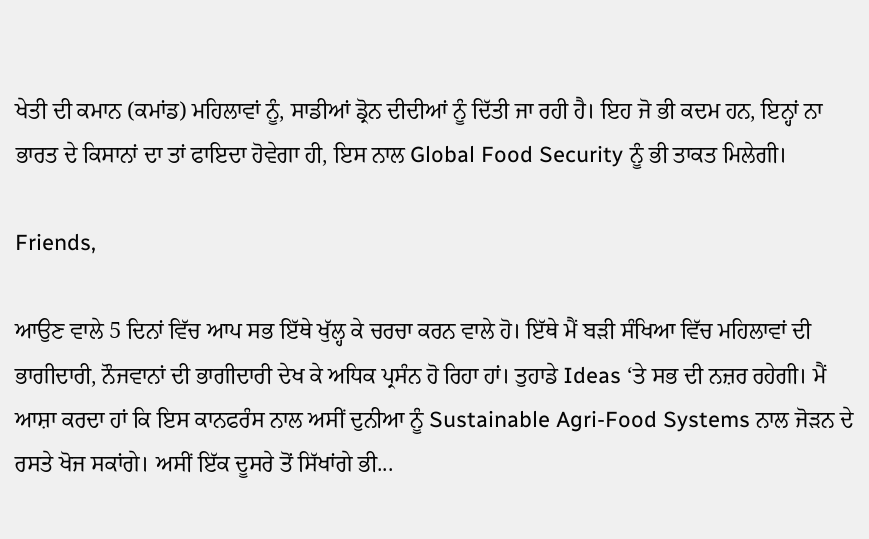ਖੇਤੀ ਦੀ ਕਮਾਨ (ਕਮਾਂਡ) ਮਹਿਲਾਵਾਂ ਨੂੰ, ਸਾਡੀਆਂ ਡ੍ਰੋਨ ਦੀਦੀਆਂ ਨੂੰ ਦਿੱਤੀ ਜਾ ਰਹੀ ਹੈ। ਇਹ ਜੋ ਭੀ ਕਦਮ ਹਨ, ਇਨ੍ਹਾਂ ਨਾ ਭਾਰਤ ਦੇ ਕਿਸਾਨਾਂ ਦਾ ਤਾਂ ਫਾਇਦਾ ਹੋਵੇਗਾ ਹੀ, ਇਸ ਨਾਲ Global Food Security ਨੂੰ ਭੀ ਤਾਕਤ ਮਿਲੇਗੀ।

Friends,

ਆਉਣ ਵਾਲੇ 5 ਦਿਨਾਂ ਵਿੱਚ ਆਪ ਸਭ ਇੱਥੇ ਖੁੱਲ੍ਹ ਕੇ ਚਰਚਾ ਕਰਨ ਵਾਲੇ ਹੋ। ਇੱਥੇ ਮੈਂ ਬੜੀ ਸੰਖਿਆ ਵਿੱਚ ਮਹਿਲਾਵਾਂ ਦੀ ਭਾਗੀਦਾਰੀ, ਨੌਜਵਾਨਾਂ ਦੀ ਭਾਗੀਦਾਰੀ ਦੇਖ ਕੇ ਅਧਿਕ ਪ੍ਰਸੰਨ ਹੋ ਰਿਹਾ ਹਾਂ। ਤੁਹਾਡੇ Ideas ‘ਤੇ ਸਭ ਦੀ ਨਜ਼ਰ ਰਹੇਗੀ। ਮੈਂ ਆਸ਼ਾ ਕਰਦਾ ਹਾਂ ਕਿ ਇਸ ਕਾਨਫਰੰਸ ਨਾਲ ਅਸੀਂ ਦੁਨੀਆ ਨੂੰ Sustainable Agri-Food Systems ਨਾਲ ਜੋੜਨ ਦੇ ਰਸਤੇ ਖੋਜ ਸਕਾਂਗੇ। ਅਸੀਂ ਇੱਕ ਦੂਸਰੇ ਤੋਂ ਸਿੱਖਾਂਗੇ ਭੀ...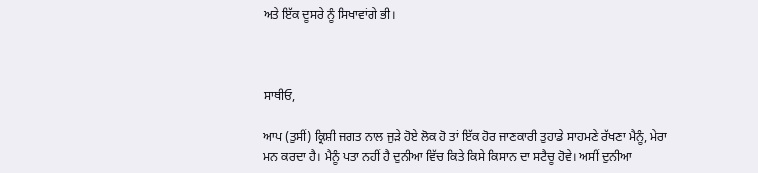ਅਤੇ ਇੱਕ ਦੂਸਰੇ ਨੂੰ ਸਿਖਾਵਾਂਗੇ ਭੀ।



ਸਾਥੀਓ,

ਆਪ (ਤੁਸੀਂ) ਕ੍ਰਿਸ਼ੀ ਜਗਤ ਨਾਲ ਜੁੜੇ ਹੋਏ ਲੋਕ ਹੋ ਤਾਂ ਇੱਕ ਹੋਰ ਜਾਣਕਾਰੀ ਤੁਹਾਡੇ ਸਾਹਮਣੇ ਰੱਖਣਾ ਮੈਨੂੰ, ਮੇਰਾ ਮਨ ਕਰਦਾ ਹੈ। ਮੈਨੂੰ ਪਤਾ ਨਹੀਂ ਹੈ ਦੁਨੀਆ ਵਿੱਚ ਕਿਤੇ ਕਿਸੇ ਕਿਸਾਨ ਦਾ ਸਟੈਚੂ ਹੋਵੇ। ਅਸੀਂ ਦੁਨੀਆ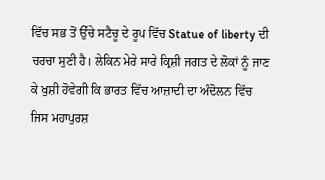ਵਿੱਚ ਸਭ ਤੋਂ ਉੱਚੇ ਸਟੈਚੂ ਦੇ ਰੂਪ ਵਿੱਚ Statue of liberty ਦੀ ਚਰਚਾ ਸੁਣੀ ਹੈ। ਲੇਕਿਨ ਮੇਰੇ ਸਾਰੇ ਕ੍ਰਿਸ਼ੀ ਜਗਤ ਦੇ ਲੋਕਾਂ ਨੂੰ ਜਾਣ ਕੇ ਖੁਸ਼ੀ ਹੋਵੇਗੀ ਕਿ ਭਾਰਤ ਵਿੱਚ ਆਜ਼ਾਦੀ ਦਾ ਅੰਦੋਲਨ ਵਿੱਚ ਜਿਸ ਮਹਾਪੁਰਸ਼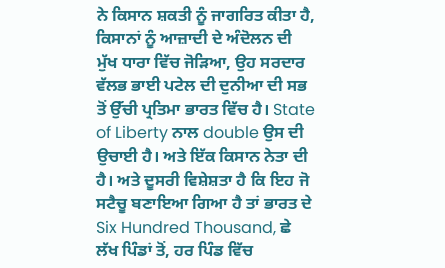ਨੇ ਕਿਸਾਨ ਸ਼ਕਤੀ ਨੂੰ ਜਾਗਰਿਤ ਕੀਤਾ ਹੈ, ਕਿਸਾਨਾਂ ਨੂੰ ਆਜ਼ਾਦੀ ਦੇ ਅੰਦੋਲਨ ਦੀ ਮੁੱਖ ਧਾਰਾ ਵਿੱਚ ਜੋੜਿਆ, ਉਹ ਸਰਦਾਰ ਵੱਲਭ ਭਾਈ ਪਟੇਲ ਦੀ ਦੁਨੀਆ ਦੀ ਸਭ ਤੋਂ ਉੱਚੀ ਪ੍ਰਤਿਮਾ ਭਾਰਤ ਵਿੱਚ ਹੈ। State of Liberty ਨਾਲ double ਉਸ ਦੀ ਉਚਾਈ ਹੈ। ਅਤੇ ਇੱਕ ਕਿਸਾਨ ਨੇਤਾ ਦੀ ਹੈ। ਅਤੇ ਦੂਸਰੀ ਵਿਸ਼ੇਸ਼ਤਾ ਹੈ ਕਿ ਇਹ ਜੋ ਸਟੈਚੂ ਬਣਾਇਆ ਗਿਆ ਹੈ ਤਾਂ ਭਾਰਤ ਦੇ Six Hundred Thousand, ਛੇ ਲੱਖ ਪਿੰਡਾਂ ਤੋਂ, ਹਰ ਪਿੰਡ ਵਿੱਚ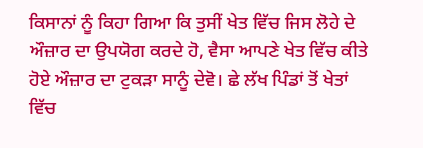ਕਿਸਾਨਾਂ ਨੂੰ ਕਿਹਾ ਗਿਆ ਕਿ ਤੁਸੀਂ ਖੇਤ ਵਿੱਚ ਜਿਸ ਲੋਹੇ ਦੇ ਔਜ਼ਾਰ ਦਾ ਉਪਯੋਗ ਕਰਦੇ ਹੋ, ਵੈਸਾ ਆਪਣੇ ਖੇਤ ਵਿੱਚ ਕੀਤੇ ਹੋਏ ਔਜ਼ਾਰ ਦਾ ਟੁਕੜਾ ਸਾਨੂੰ ਦੇਵੋ। ਛੇ ਲੱਖ ਪਿੰਡਾਂ ਤੋਂ ਖੇਤਾਂ ਵਿੱਚ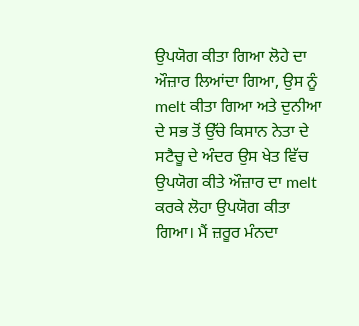ਉਪਯੋਗ ਕੀਤਾ ਗਿਆ ਲੋਹੇ ਦਾ ਔਜ਼ਾਰ ਲਿਆਂਦਾ ਗਿਆ, ਉਸ ਨੂੰ melt ਕੀਤਾ ਗਿਆ ਅਤੇ ਦੁਨੀਆ ਦੇ ਸਭ ਤੋਂ ਉੱਚੇ ਕਿਸਾਨ ਨੇਤਾ ਦੇ ਸਟੈਚੂ ਦੇ ਅੰਦਰ ਉਸ ਖੇਤ ਵਿੱਚ ਉਪਯੋਗ ਕੀਤੇ ਔਜ਼ਾਰ ਦਾ melt ਕਰਕੇ ਲੋਹਾ ਉਪਯੋਗ ਕੀਤਾ ਗਿਆ। ਮੈਂ ਜ਼ਰੂਰ ਮੰਨਦਾ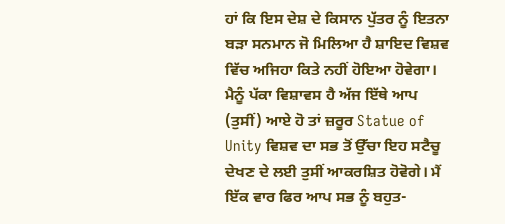ਹਾਂ ਕਿ ਇਸ ਦੇਸ਼ ਦੇ ਕਿਸਾਨ ਪੁੱਤਰ ਨੂੰ ਇਤਨਾ ਬੜਾ ਸਨਮਾਨ ਜੋ ਮਿਲਿਆ ਹੈ ਸ਼ਾਇਦ ਵਿਸ਼ਵ ਵਿੱਚ ਅਜਿਹਾ ਕਿਤੇ ਨਹੀਂ ਹੋਇਆ ਹੋਵੇਗਾ। ਮੈਨੂੰ ਪੱਕਾ ਵਿਸ਼ਾਵਸ ਹੈ ਅੱਜ ਇੱਥੇ ਆਪ (ਤੁਸੀਂ) ਆਏ ਹੋ ਤਾਂ ਜ਼ਰੂਰ Statue of Unity ਵਿਸ਼ਵ ਦਾ ਸਭ ਤੋਂ ਉੱਚਾ ਇਹ ਸਟੈਚੂ ਦੇਖਣ ਦੇ ਲਈ ਤੁਸੀਂ ਆਕਰਸ਼ਿਤ ਹੋਵੋਗੇ। ਮੈਂ ਇੱਕ ਵਾਰ ਫਿਰ ਆਪ ਸਭ ਨੂੰ ਬਹੁਤ-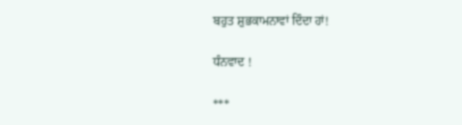ਬਹੁਤ ਸ਼ੁਭਕਾਮਨਾਵਾਂ ਦਿੰਦਾ ਹਾਂ!

ਧੰਨਵਾਦ !

***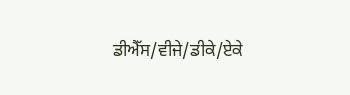ਡੀਐੱਸ/ਵੀਜੇ/ਡੀਕੇ/ਏਕੇ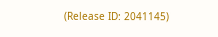(Release ID: 2041145)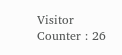Visitor Counter : 26